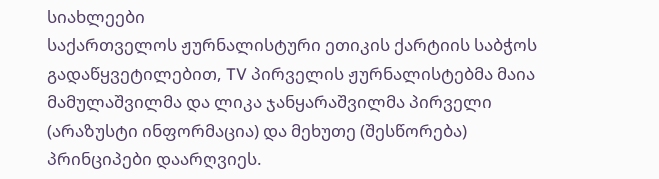სიახლეები
საქართველოს ჟურნალისტური ეთიკის ქარტიის საბჭოს გადაწყვეტილებით, TV პირველის ჟურნალისტებმა მაია მამულაშვილმა და ლიკა ჯანყარაშვილმა პირველი (არაზუსტი ინფორმაცია) და მეხუთე (შესწორება) პრინციპები დაარღვიეს.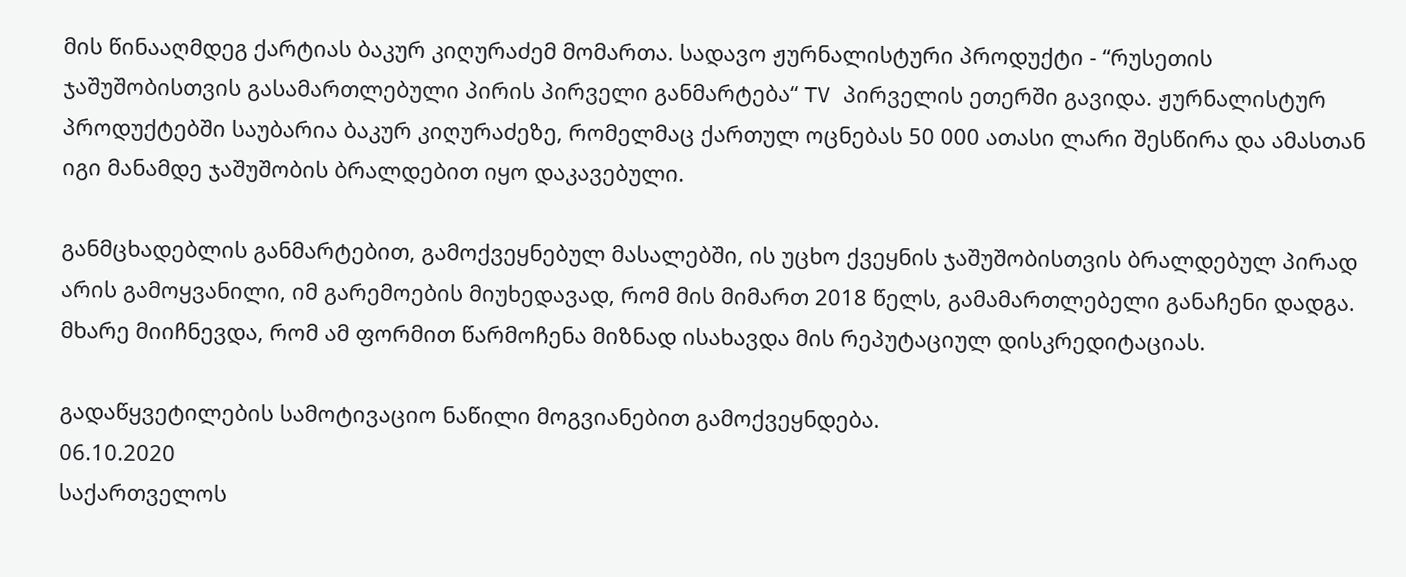მის წინააღმდეგ ქარტიას ბაკურ კიღურაძემ მომართა. სადავო ჟურნალისტური პროდუქტი - “რუსეთის ჯაშუშობისთვის გასამართლებული პირის პირველი განმარტება“ TV პირველის ეთერში გავიდა. ჟურნალისტურ პროდუქტებში საუბარია ბაკურ კიღურაძეზე, რომელმაც ქართულ ოცნებას 50 000 ათასი ლარი შესწირა და ამასთან იგი მანამდე ჯაშუშობის ბრალდებით იყო დაკავებული.

განმცხადებლის განმარტებით, გამოქვეყნებულ მასალებში, ის უცხო ქვეყნის ჯაშუშობისთვის ბრალდებულ პირად არის გამოყვანილი, იმ გარემოების მიუხედავად, რომ მის მიმართ 2018 წელს, გამამართლებელი განაჩენი დადგა. მხარე მიიჩნევდა, რომ ამ ფორმით წარმოჩენა მიზნად ისახავდა მის რეპუტაციულ დისკრედიტაციას.

გადაწყვეტილების სამოტივაციო ნაწილი მოგვიანებით გამოქვეყნდება.
06.10.2020
საქართველოს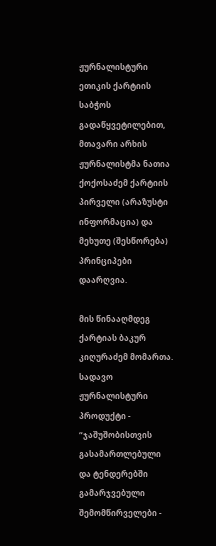ჟურნალისტური ეთიკის ქარტიის საბჭოს გადაწყვეტილებით, მთავარი არხის ჟურნალისტმა ნათია ქოქოსაძემ ქარტიის პირველი (არაზუსტი ინფორმაცია) და მეხუთე (შესწორება) პრინციპები დაარღვია.

მის წინააღმდეგ ქარტიას ბაკურ კიღურაძემ მომართა. სადავო ჟურნალისტური პროდუქტი - “ჯაშუშობისთვის გასამართლებული და ტენდერებში გამარჯვებული შემომწირველები -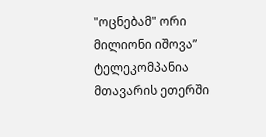"ოცნებამ" ორი მილიონი იშოვა” ტელეკომპანია მთავარის ეთერში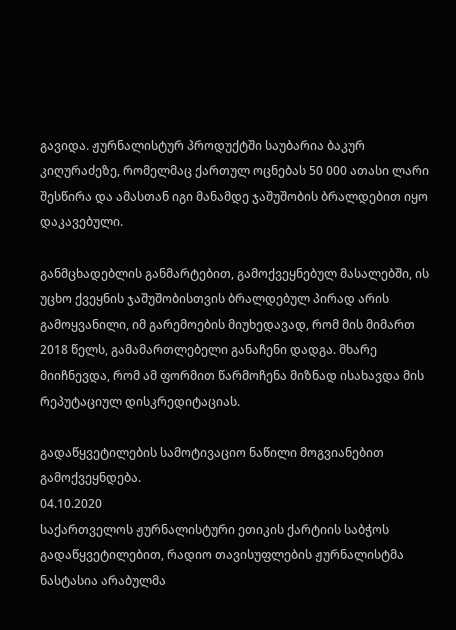გავიდა. ჟურნალისტურ პროდუქტში საუბარია ბაკურ კიღურაძეზე, რომელმაც ქართულ ოცნებას 50 000 ათასი ლარი შესწირა და ამასთან იგი მანამდე ჯაშუშობის ბრალდებით იყო დაკავებული.

განმცხადებლის განმარტებით, გამოქვეყნებულ მასალებში, ის უცხო ქვეყნის ჯაშუშობისთვის ბრალდებულ პირად არის გამოყვანილი, იმ გარემოების მიუხედავად, რომ მის მიმართ 2018 წელს, გამამართლებელი განაჩენი დადგა. მხარე მიიჩნევდა, რომ ამ ფორმით წარმოჩენა მიზნად ისახავდა მის რეპუტაციულ დისკრედიტაციას.

გადაწყვეტილების სამოტივაციო ნაწილი მოგვიანებით გამოქვეყნდება.
04.10.2020
საქართველოს ჟურნალისტური ეთიკის ქარტიის საბჭოს გადაწყვეტილებით, რადიო თავისუფლების ჟურნალისტმა ნასტასია არაბულმა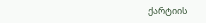ქარტიის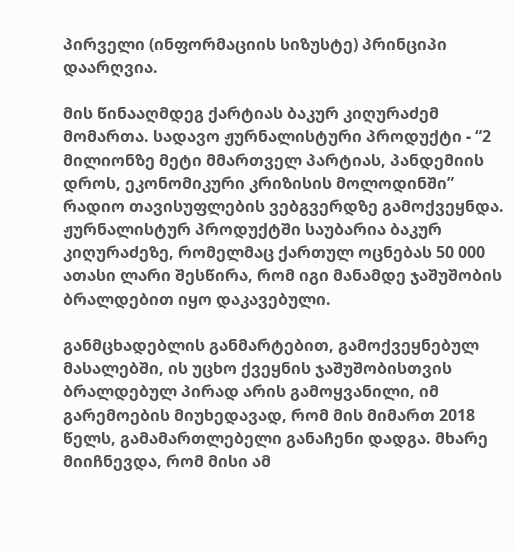პირველი (ინფორმაციის სიზუსტე) პრინციპი დაარღვია.

მის წინააღმდეგ ქარტიას ბაკურ კიღურაძემ მომართა. სადავო ჟურნალისტური პროდუქტი - “2 მილიონზე მეტი მმართველ პარტიას, პანდემიის დროს, ეკონომიკური კრიზისის მოლოდინში” რადიო თავისუფლების ვებგვერდზე გამოქვეყნდა. ჟურნალისტურ პროდუქტში საუბარია ბაკურ კიღურაძეზე, რომელმაც ქართულ ოცნებას 50 000 ათასი ლარი შესწირა, რომ იგი მანამდე ჯაშუშობის ბრალდებით იყო დაკავებული.

განმცხადებლის განმარტებით, გამოქვეყნებულ მასალებში, ის უცხო ქვეყნის ჯაშუშობისთვის ბრალდებულ პირად არის გამოყვანილი, იმ გარემოების მიუხედავად, რომ მის მიმართ 2018 წელს, გამამართლებელი განაჩენი დადგა. მხარე მიიჩნევდა, რომ მისი ამ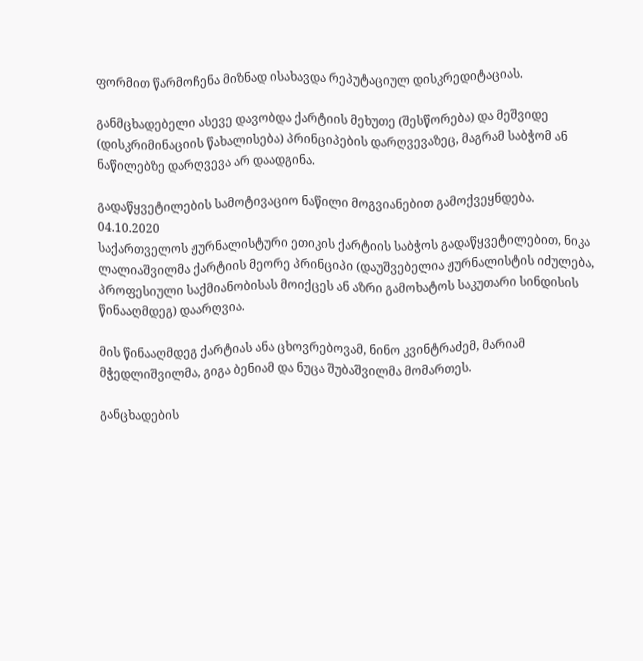ფორმით წარმოჩენა მიზნად ისახავდა რეპუტაციულ დისკრედიტაციას.

განმცხადებელი ასევე დავობდა ქარტიის მეხუთე (შესწორება) და მეშვიდე (დისკრიმინაციის წახალისება) პრინციპების დარღვევაზეც, მაგრამ საბჭომ ან ნაწილებზე დარღვევა არ დაადგინა.

გადაწყვეტილების სამოტივაციო ნაწილი მოგვიანებით გამოქვეყნდება.
04.10.2020
საქართველოს ჟურნალისტური ეთიკის ქარტიის საბჭოს გადაწყვეტილებით, ნიკა ლალიაშვილმა ქარტიის მეორე პრინციპი (დაუშვებელია ჟურნალისტის იძულება, პროფესიული საქმიანობისას მოიქცეს ან აზრი გამოხატოს საკუთარი სინდისის წინააღმდეგ) დაარღვია.

მის წინააღმდეგ ქარტიას ანა ცხოვრებოვამ, ნინო კვინტრაძემ, მარიამ მჭედლიშვილმა, გიგა ბენიამ და ნუცა შუბაშვილმა მომართეს.

განცხადების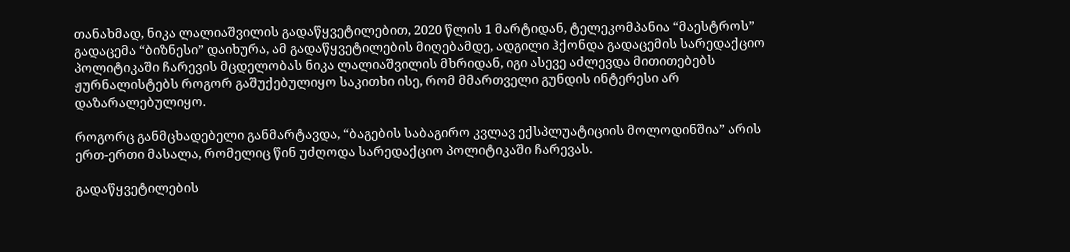თანახმად, ნიკა ლალიაშვილის გადაწყვეტილებით, 2020 წლის 1 მარტიდან, ტელეკომპანია “მაესტროს” გადაცემა “ბიზნესი” დაიხურა, ამ გადაწყვეტილების მიღებამდე, ადგილი ჰქონდა გადაცემის სარედაქციო პოლიტიკაში ჩარევის მცდელობას ნიკა ლალიაშვილის მხრიდან, იგი ასევე აძლევდა მითითებებს ჟურნალისტებს როგორ გაშუქებულიყო საკითხი ისე, რომ მმართველი გუნდის ინტერესი არ დაზარალებულიყო.

როგორც განმცხადებელი განმარტავდა, “ბაგების საბაგირო კვლავ ექსპლუატიციის მოლოდინშია” არის ერთ-ერთი მასალა, რომელიც წინ უძღოდა სარედაქციო პოლიტიკაში ჩარევას.

გადაწყვეტილების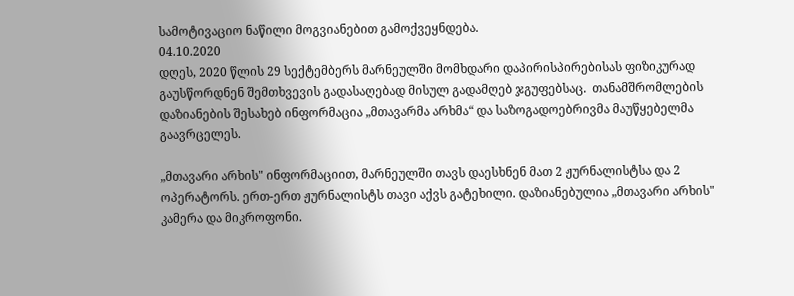სამოტივაციო ნაწილი მოგვიანებით გამოქვეყნდება.
04.10.2020
დღეს, 2020 წლის 29 სექტემბერს მარნეულში მომხდარი დაპირისპირებისას ფიზიკურად გაუსწორდნენ შემთხვევის გადასაღებად მისულ გადამღებ ჯგუფებსაც.  თანამშრომლების დაზიანების შესახებ ინფორმაცია „მთავარმა არხმა“ და საზოგადოებრივმა მაუწყებელმა  გაავრცელეს.

„მთავარი არხის" ინფორმაციით, მარნეულში თავს დაესხნენ მათ 2 ჟურნალისტსა და 2 ოპერატორს. ერთ-ერთ ჟურნალისტს თავი აქვს გატეხილი. დაზიანებულია „მთავარი არხის" კამერა და მიკროფონი.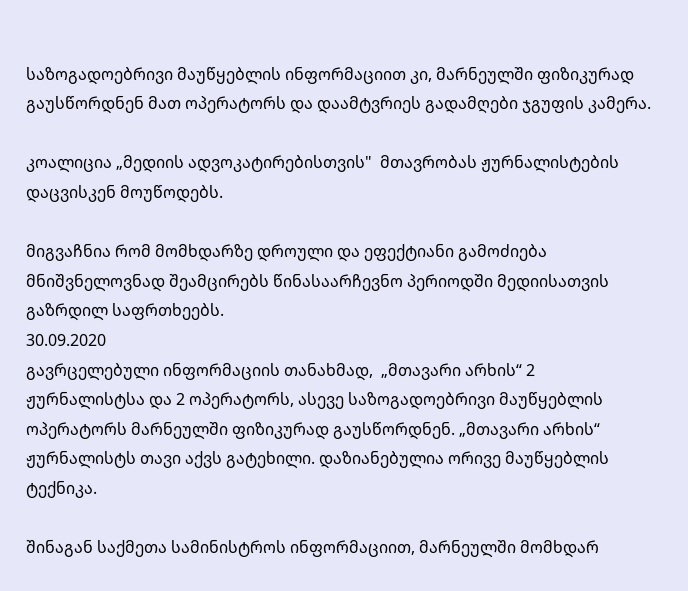საზოგადოებრივი მაუწყებლის ინფორმაციით კი, მარნეულში ფიზიკურად გაუსწორდნენ მათ ოპერატორს და დაამტვრიეს გადამღები ჯგუფის კამერა.

კოალიცია „მედიის ადვოკატირებისთვის"  მთავრობას ჟურნალისტების დაცვისკენ მოუწოდებს.

მიგვაჩნია რომ მომხდარზე დროული და ეფექტიანი გამოძიება  მნიშვნელოვნად შეამცირებს წინასაარჩევნო პერიოდში მედიისათვის გაზრდილ საფრთხეებს.
30.09.2020
გავრცელებული ინფორმაციის თანახმად,  „მთავარი არხის“ 2 ჟურნალისტსა და 2 ოპერატორს, ასევე საზოგადოებრივი მაუწყებლის ოპერატორს მარნეულში ფიზიკურად გაუსწორდნენ. „მთავარი არხის“ ჟურნალისტს თავი აქვს გატეხილი. დაზიანებულია ორივე მაუწყებლის ტექნიკა.

შინაგან საქმეთა სამინისტროს ინფორმაციით, მარნეულში მომხდარ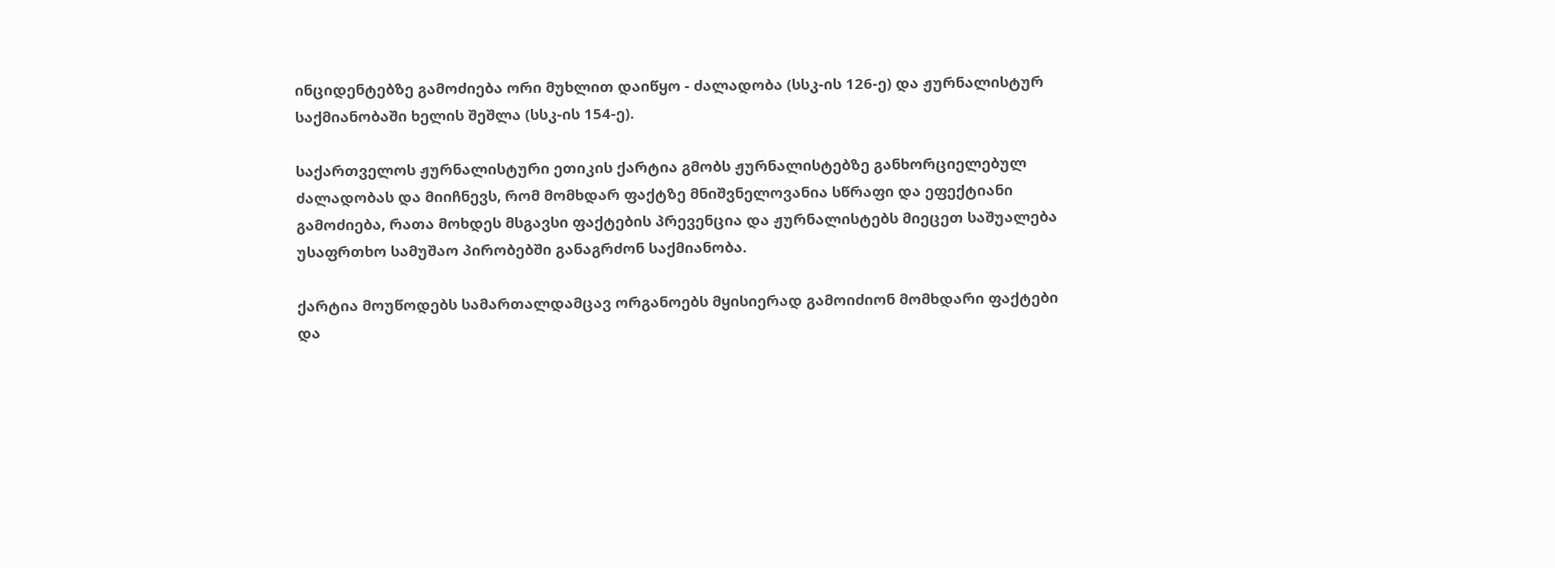ინციდენტებზე გამოძიება ორი მუხლით დაიწყო - ძალადობა (სსკ-ის 126-ე) და ჟურნალისტურ საქმიანობაში ხელის შეშლა (სსკ-ის 154-ე).

საქართველოს ჟურნალისტური ეთიკის ქარტია გმობს ჟურნალისტებზე განხორციელებულ ძალადობას და მიიჩნევს, რომ მომხდარ ფაქტზე მნიშვნელოვანია სწრაფი და ეფექტიანი გამოძიება, რათა მოხდეს მსგავსი ფაქტების პრევენცია და ჟურნალისტებს მიეცეთ საშუალება უსაფრთხო სამუშაო პირობებში განაგრძონ საქმიანობა.

ქარტია მოუწოდებს სამართალდამცავ ორგანოებს მყისიერად გამოიძიონ მომხდარი ფაქტები და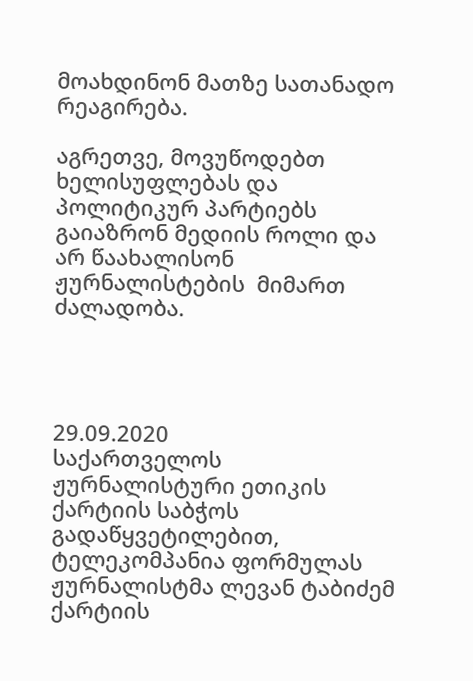მოახდინონ მათზე სათანადო რეაგირება.

აგრეთვე, მოვუწოდებთ ხელისუფლებას და პოლიტიკურ პარტიებს გაიაზრონ მედიის როლი და არ წაახალისონ ჟურნალისტების  მიმართ ძალადობა.




29.09.2020
საქართველოს ჟურნალისტური ეთიკის ქარტიის საბჭოს გადაწყვეტილებით, ტელეკომპანია ფორმულას ჟურნალისტმა ლევან ტაბიძემ ქარტიის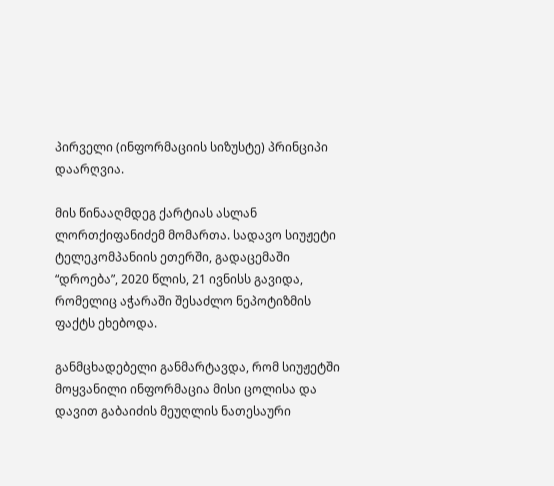პირველი (ინფორმაციის სიზუსტე) პრინციპი დაარღვია.

მის წინააღმდეგ ქარტიას ასლან ლორთქიფანიძემ მომართა. სადავო სიუჟეტი ტელეკომპანიის ეთერში, გადაცემაში “დროება”, 2020 წლის, 21 ივნისს გავიდა, რომელიც აჭარაში შესაძლო ნეპოტიზმის ფაქტს ეხებოდა.

განმცხადებელი განმარტავდა, რომ სიუჟეტში მოყვანილი ინფორმაცია მისი ცოლისა და დავით გაბაიძის მეუღლის ნათესაური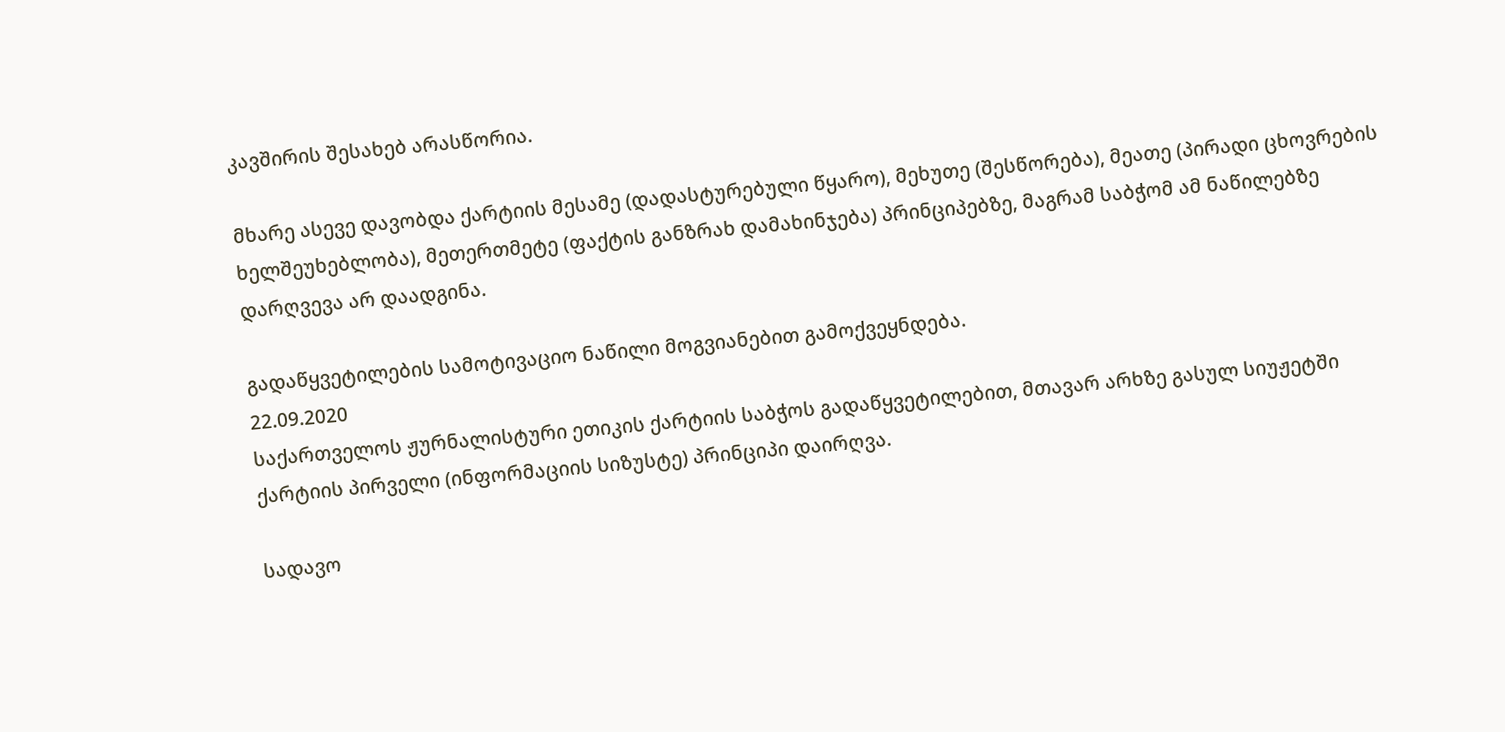კავშირის შესახებ არასწორია.

მხარე ასევე დავობდა ქარტიის მესამე (დადასტურებული წყარო), მეხუთე (შესწორება), მეათე (პირადი ცხოვრების ხელშეუხებლობა), მეთერთმეტე (ფაქტის განზრახ დამახინჯება) პრინციპებზე, მაგრამ საბჭომ ამ ნაწილებზე დარღვევა არ დაადგინა.

გადაწყვეტილების სამოტივაციო ნაწილი მოგვიანებით გამოქვეყნდება.
22.09.2020
საქართველოს ჟურნალისტური ეთიკის ქარტიის საბჭოს გადაწყვეტილებით, მთავარ არხზე გასულ სიუჟეტში ქარტიის პირველი (ინფორმაციის სიზუსტე) პრინციპი დაირღვა.

სადავო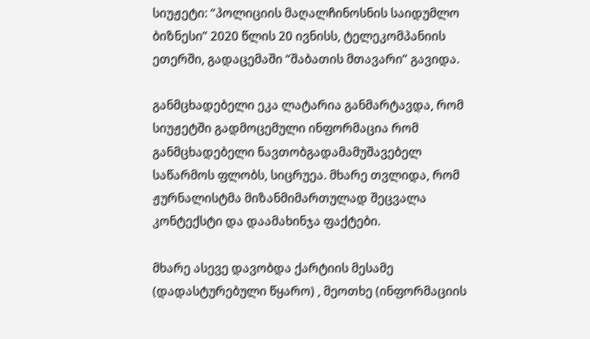სიუჟეტი: “პოლიციის მაღალჩინოსნის საიდუმლო ბიზნესი” 2020 წლის 20 ივნისს, ტელეკომპანიის ეთერში, გადაცემაში “შაბათის მთავარი” გავიდა.

განმცხადებელი ეკა ლატარია განმარტავდა, რომ სიუჟეტში გადმოცემული ინფორმაცია რომ განმცხადებელი ნავთობგადამამუშავებელ საწარმოს ფლობს, სიცრუეა. მხარე თვლიდა, რომ ჟურნალისტმა მიზანმიმართულად შეცვალა კონტექსტი და დაამახინჯა ფაქტები.

მხარე ასევე დავობდა ქარტიის მესამე (დადასტურებული წყარო) , მეოთხე (ინფორმაციის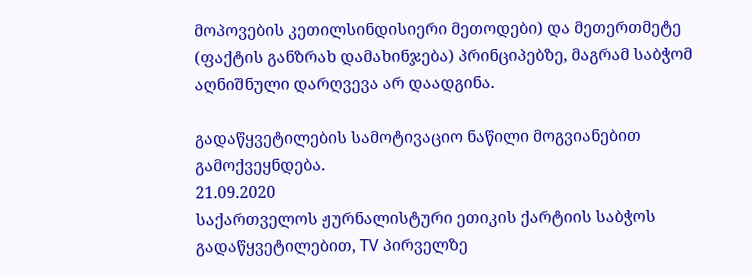მოპოვების კეთილსინდისიერი მეთოდები) და მეთერთმეტე (ფაქტის განზრახ დამახინჯება) პრინციპებზე, მაგრამ საბჭომ აღნიშნული დარღვევა არ დაადგინა.

გადაწყვეტილების სამოტივაციო ნაწილი მოგვიანებით გამოქვეყნდება.
21.09.2020
საქართველოს ჟურნალისტური ეთიკის ქარტიის საბჭოს გადაწყვეტილებით, TV პირველზე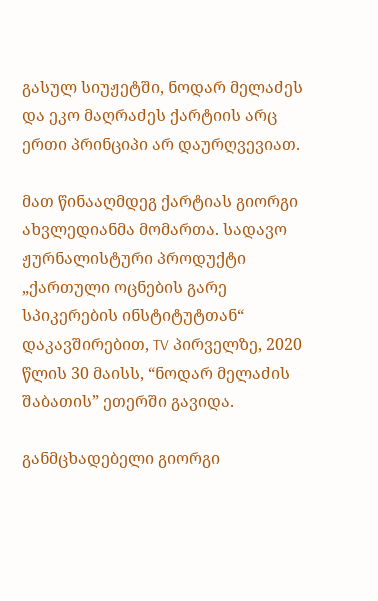გასულ სიუჟეტში, ნოდარ მელაძეს და ეკო მაღრაძეს ქარტიის არც ერთი პრინციპი არ დაურღვევიათ.

მათ წინააღმდეგ ქარტიას გიორგი ახვლედიანმა მომართა. სადავო ჟურნალისტური პროდუქტი „ქართული ოცნების გარე სპიკერების ინსტიტუტთან“ დაკავშირებით, TV პირველზე, 2020 წლის 30 მაისს, “ნოდარ მელაძის შაბათის” ეთერში გავიდა.

განმცხადებელი გიორგი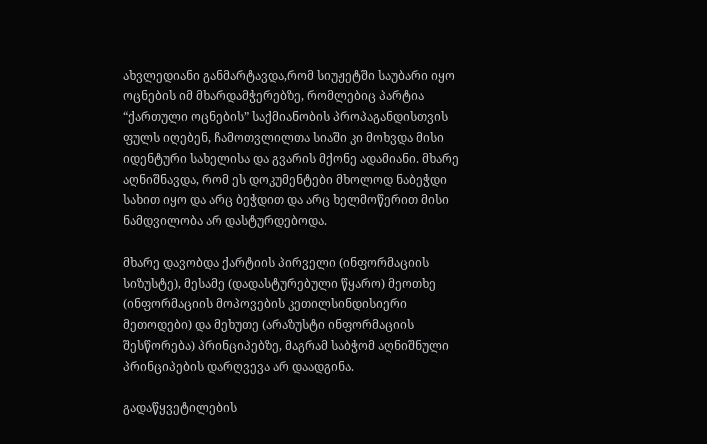ახვლედიანი განმარტავდა,რომ სიუჟეტში საუბარი იყო ოცნების იმ მხარდამჭერებზე, რომლებიც პარტია “ქართული ოცნების” საქმიანობის პროპაგანდისთვის ფულს იღებენ, ჩამოთვლილთა სიაში კი მოხვდა მისი იდენტური სახელისა და გვარის მქონე ადამიანი. მხარე აღნიშნავდა, რომ ეს დოკუმენტები მხოლოდ ნაბეჭდი სახით იყო და არც ბეჭდით და არც ხელმოწერით მისი ნამდვილობა არ დასტურდებოდა.

მხარე დავობდა ქარტიის პირველი (ინფორმაციის სიზუსტე), მესამე (დადასტურებული წყარო) მეოთხე (ინფორმაციის მოპოვების კეთილსინდისიერი მეთოდები) და მეხუთე (არაზუსტი ინფორმაციის შესწორება) პრინციპებზე, მაგრამ საბჭომ აღნიშნული პრინციპების დარღვევა არ დაადგინა.

გადაწყვეტილების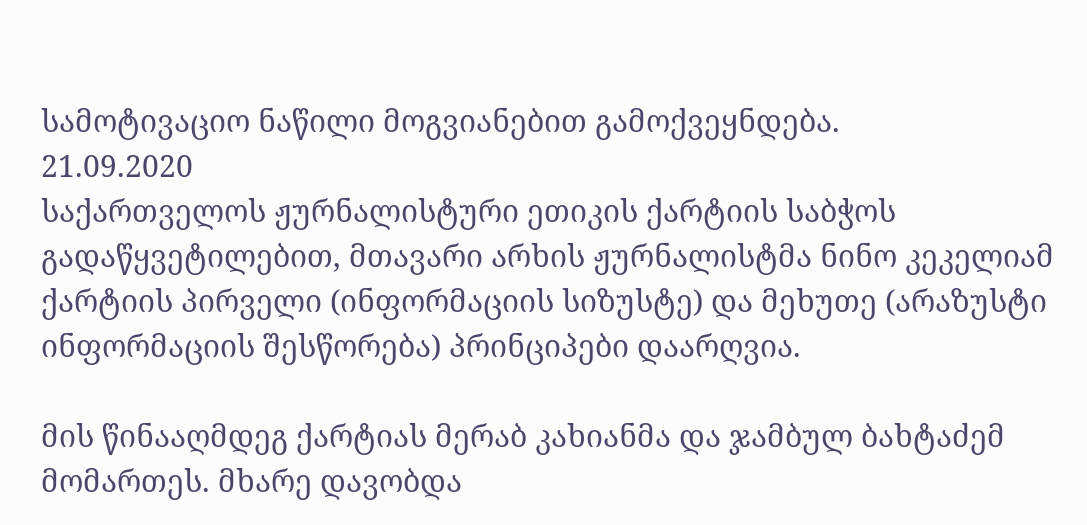სამოტივაციო ნაწილი მოგვიანებით გამოქვეყნდება.
21.09.2020
საქართველოს ჟურნალისტური ეთიკის ქარტიის საბჭოს გადაწყვეტილებით, მთავარი არხის ჟურნალისტმა ნინო კეკელიამ ქარტიის პირველი (ინფორმაციის სიზუსტე) და მეხუთე (არაზუსტი ინფორმაციის შესწორება) პრინციპები დაარღვია.

მის წინააღმდეგ ქარტიას მერაბ კახიანმა და ჯამბულ ბახტაძემ მომართეს. მხარე დავობდა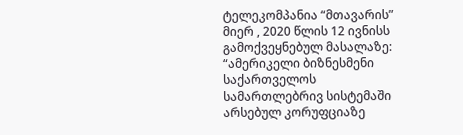ტელეკომპანია “მთავარის” მიერ , 2020 წლის 12 ივნისს გამოქვეყნებულ მასალაზე: “ამერიკელი ბიზნესმენი საქართველოს სამართლებრივ სისტემაში არსებულ კორუფციაზე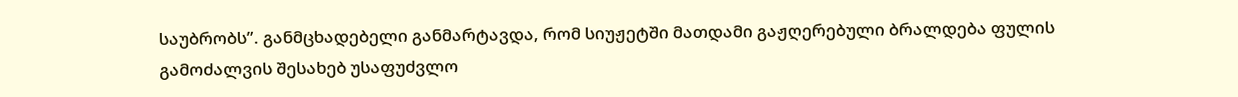საუბრობს”. განმცხადებელი განმარტავდა, რომ სიუჟეტში მათდამი გაჟღერებული ბრალდება ფულის გამოძალვის შესახებ უსაფუძვლო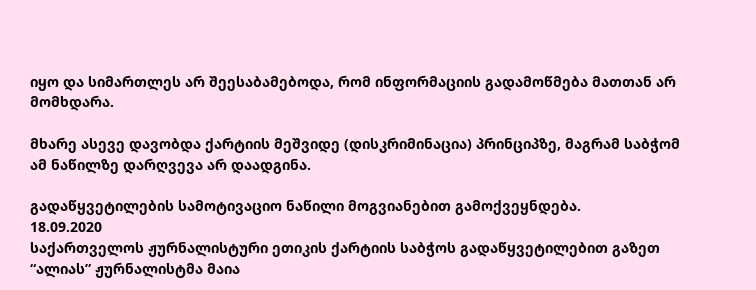იყო და სიმართლეს არ შეესაბამებოდა, რომ ინფორმაციის გადამოწმება მათთან არ მომხდარა.

მხარე ასევე დავობდა ქარტიის მეშვიდე (დისკრიმინაცია) პრინციპზე, მაგრამ საბჭომ ამ ნაწილზე დარღვევა არ დაადგინა.

გადაწყვეტილების სამოტივაციო ნაწილი მოგვიანებით გამოქვეყნდება.
18.09.2020
საქართველოს ჟურნალისტური ეთიკის ქარტიის საბჭოს გადაწყვეტილებით გაზეთ “ალიას” ჟურნალისტმა მაია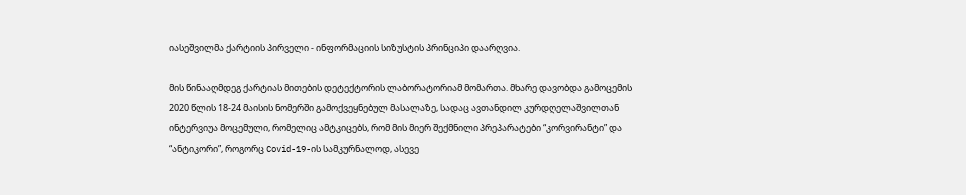იასეშვილმა ქარტიის პირველი - ინფორმაციის სიზუსტის პრინციპი დაარღვია.

მის წინააღმდეგ ქარტიას მითების დეტექტორის ლაბორატორიამ მომართა. მხარე დავობდა გამოცემის 2020 წლის 18-24 მაისის ნომერში გამოქვეყნებულ მასალაზე, სადაც ავთანდილ კურდღელაშვილთან ინტერვიუა მოცემული, რომელიც ამტკიცებს, რომ მის მიერ შექმნილი პრეპარატები “კორვირანტი” და “ანტიკორი”, როგორც Covid-19-ის სამკურნალოდ, ასევე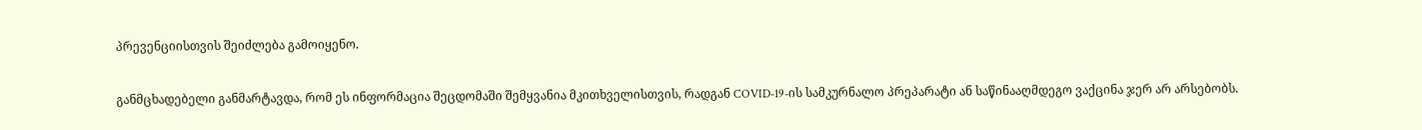პრევენციისთვის შეიძლება გამოიყენო.

განმცხადებელი განმარტავდა, რომ ეს ინფორმაცია შეცდომაში შემყვანია მკითხველისთვის, რადგან COVID-19-ის სამკურნალო პრეპარატი ან საწინააღმდეგო ვაქცინა ჯერ არ არსებობს.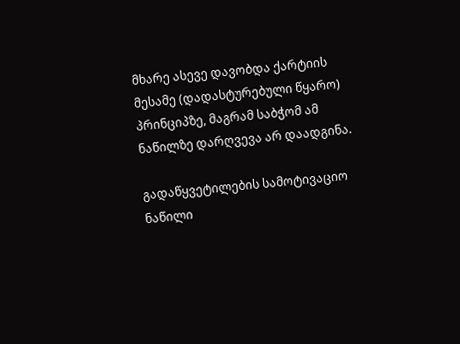მხარე ასევე დავობდა ქარტიის მესამე (დადასტურებული წყარო) პრინციპზე, მაგრამ საბჭომ ამ ნაწილზე დარღვევა არ დაადგინა.

გადაწყვეტილების სამოტივაციო ნაწილი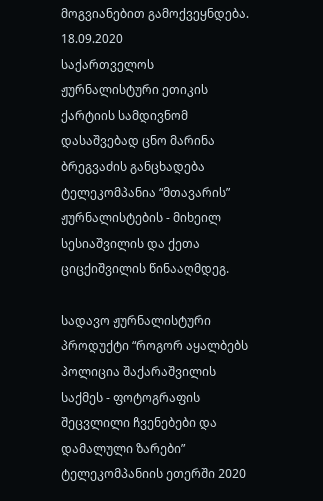მოგვიანებით გამოქვეყნდება.
18.09.2020
საქართველოს ჟურნალისტური ეთიკის ქარტიის სამდივნომ დასაშვებად ცნო მარინა ბრეგვაძის განცხადება ტელეკომპანია “მთავარის” ჟურნალისტების - მიხეილ სესიაშვილის და ქეთა ციცქიშვილის წინააღმდეგ.

სადავო ჟურნალისტური პროდუქტი “როგორ აყალბებს პოლიცია შაქარაშვილის საქმეს - ფოტოგრაფის შეცვლილი ჩვენებები და დამალული ზარები” ტელეკომპანიის ეთერში 2020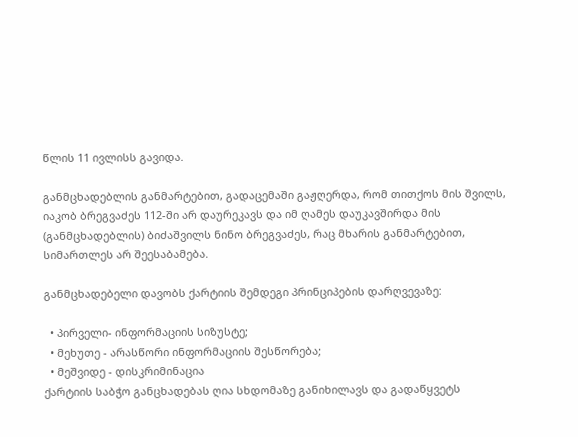წლის 11 ივლისს გავიდა.

განმცხადებლის განმარტებით, გადაცემაში გაჟღერდა, რომ თითქოს მის შვილს, იაკობ ბრეგვაძეს 112-ში არ დაურეკავს და იმ ღამეს დაუკავშირდა მის (განმცხადებლის) ბიძაშვილს ნინო ბრეგვაძეს, რაც მხარის განმარტებით, სიმართლეს არ შეესაბამება.

განმცხადებელი დავობს ქარტიის შემდეგი პრინციპების დარღვევაზე:

  • პირველი- ინფორმაციის სიზუსტე;
  • მეხუთე - არასწორი ინფორმაციის შესწორება;
  • მეშვიდე - დისკრიმინაცია
ქარტიის საბჭო განცხადებას ღია სხდომაზე განიხილავს და გადაწყვეტს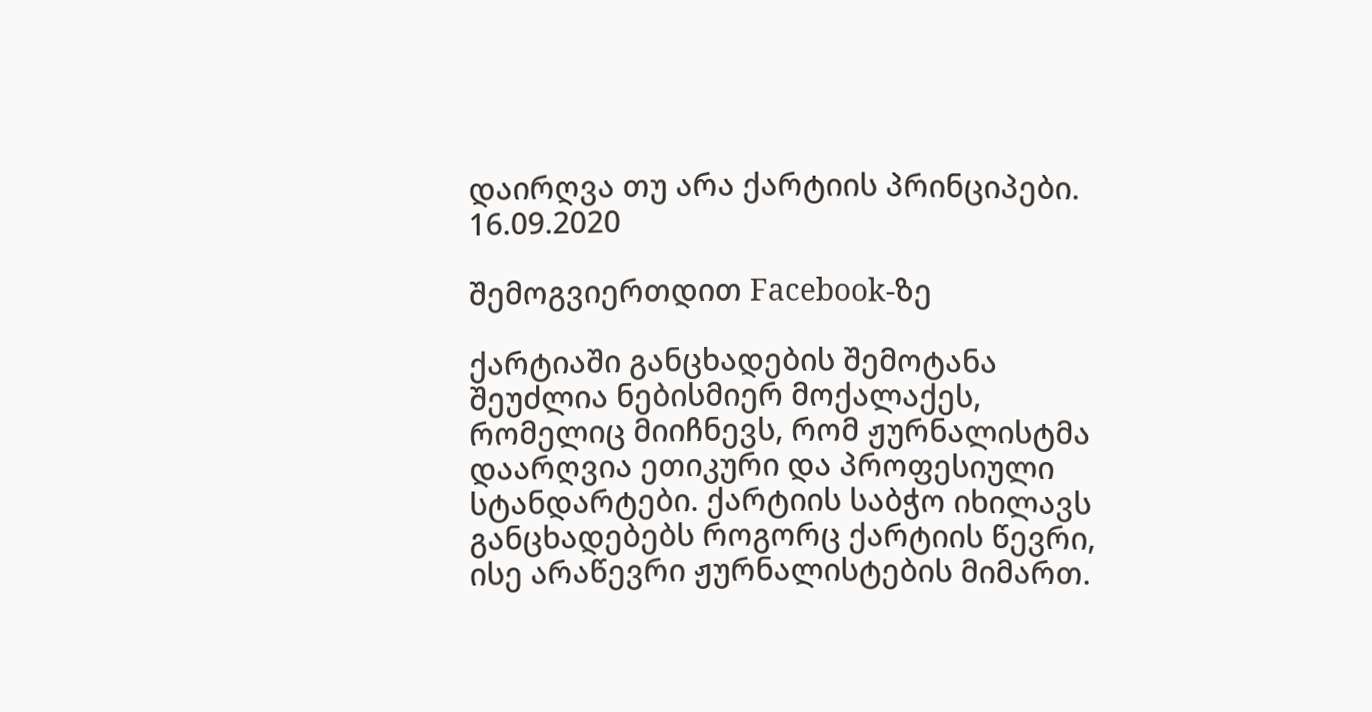დაირღვა თუ არა ქარტიის პრინციპები.
16.09.2020

შემოგვიერთდით Facebook-ზე

ქარტიაში განცხადების შემოტანა შეუძლია ნებისმიერ მოქალაქეს, რომელიც მიიჩნევს, რომ ჟურნალისტმა დაარღვია ეთიკური და პროფესიული სტანდარტები. ქარტიის საბჭო იხილავს განცხადებებს როგორც ქარტიის წევრი, ისე არაწევრი ჟურნალისტების მიმართ.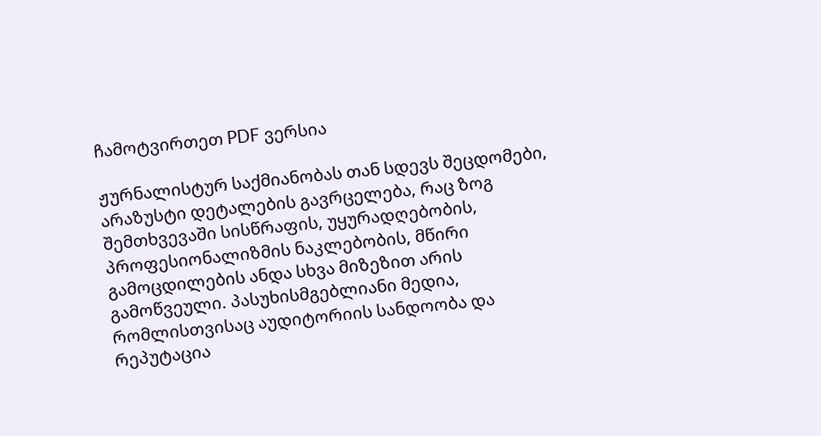ჩამოტვირთეთ PDF ვერსია

ჟურნალისტურ საქმიანობას თან სდევს შეცდომები, არაზუსტი დეტალების გავრცელება, რაც ზოგ შემთხვევაში სისწრაფის, უყურადღებობის, პროფესიონალიზმის ნაკლებობის, მწირი გამოცდილების ანდა სხვა მიზეზით არის გამოწვეული. პასუხისმგებლიანი მედია, რომლისთვისაც აუდიტორიის სანდოობა და რეპუტაცია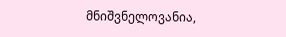მნიშვნელოვანია,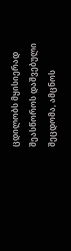ცდილობს მყისიერად შეასწოროს დაშვებული შეცდომა, ამცნოს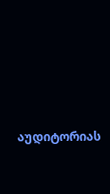აუდიტორიას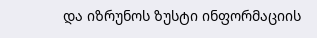და იზრუნოს ზუსტი ინფორმაციის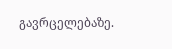გავრცელებაზე.